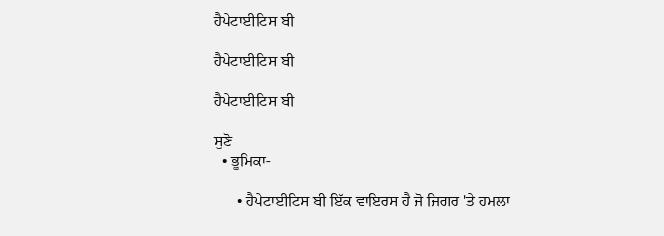ਹੈਪੇਟਾਈਟਿਸ ਬੀ

ਹੈਪੇਟਾਈਟਿਸ ਬੀ

ਹੈਪੇਟਾਈਟਿਸ ਬੀ

ਸੁਣੋ
  • ਭੂਮਿਕਾ-

      • ਹੈਪੇਟਾਈਟਿਸ ਬੀ ਇੱਕ ਵਾਇਰਸ ਹੈ ਜੋ ਜਿਗਰ 'ਤੇ ਹਮਲਾ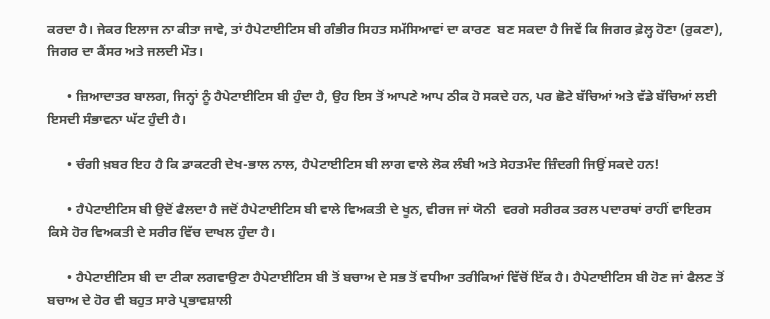ਕਰਦਾ ਹੈ। ਜੇਕਰ ਇਲਾਜ ਨਾ ਕੀਤਾ ਜਾਵੇ, ਤਾਂ ਹੈਪੇਟਾਈਟਿਸ ਬੀ ਗੰਭੀਰ ਸਿਹਤ ਸਮੱਸਿਆਵਾਂ ਦਾ ਕਾਰਣ  ਬਣ ਸਕਦਾ ਹੈ ਜਿਵੇਂ ਕਿ ਜਿਗਰ ਫ਼ੇਲ੍ਹ ਹੋਣਾ (ਰੁਕਣਾ), ਜਿਗਰ ਦਾ ਕੈਂਸਰ ਅਤੇ ਜਲਦੀ ਮੌਤ।

      • ਜ਼ਿਆਦਾਤਰ ਬਾਲਗ, ਜਿਨ੍ਹਾਂ ਨੂੰ ਹੈਪੇਟਾਈਟਿਸ ਬੀ ਹੁੰਦਾ ਹੈ, ਉਹ ਇਸ ਤੋਂ ਆਪਣੇ ਆਪ ਠੀਕ ਹੋ ਸਕਦੇ ਹਨ, ਪਰ ਛੋਟੇ ਬੱਚਿਆਂ ਅਤੇ ਵੱਡੇ ਬੱਚਿਆਂ ਲਈ ਇਸਦੀ ਸੰਭਾਵਨਾ ਘੱਟ ਹੁੰਦੀ ਹੈ।

      • ਚੰਗੀ ਖ਼ਬਰ ਇਹ ਹੈ ਕਿ ਡਾਕਟਰੀ ਦੇਖ-ਭਾਲ ਨਾਲ, ਹੈਪੇਟਾਈਟਿਸ ਬੀ ਲਾਗ ਵਾਲੇ ਲੋਕ ਲੰਬੀ ਅਤੇ ਸੇਹਤਮੰਦ ਜ਼ਿੰਦਗੀ ਜਿਉਂ ਸਕਦੇ ਹਨ!

      • ਹੈਪੇਟਾਈਟਿਸ ਬੀ ਉਦੋਂ ਫੈਲਦਾ ਹੈ ਜਦੋਂ ਹੈਪੇਟਾਈਟਿਸ ਬੀ ਵਾਲੇ ਵਿਅਕਤੀ ਦੇ ਖੂਨ, ਵੀਰਜ ਜਾਂ ਯੋਨੀ  ਵਰਗੇ ਸਰੀਰਕ ਤਰਲ ਪਦਾਰਥਾਂ ਰਾਹੀਂ ਵਾਇਰਸ ਕਿਸੇ ਹੋਰ ਵਿਅਕਤੀ ਦੇ ਸਰੀਰ ਵਿੱਚ ਦਾਖਲ ਹੁੰਦਾ ਹੈ।

      • ਹੈਪੇਟਾਈਟਿਸ ਬੀ ਦਾ ਟੀਕਾ ਲਗਵਾਉਣਾ ਹੈਪੇਟਾਈਟਿਸ ਬੀ ਤੋਂ ਬਚਾਅ ਦੇ ਸਭ ਤੋਂ ਵਧੀਆ ਤਰੀਕਿਆਂ ਵਿੱਚੋਂ ਇੱਕ ਹੈ। ਹੈਪੇਟਾਈਟਿਸ ਬੀ ਹੋਣ ਜਾਂ ਫੈਲਣ ਤੋਂ ਬਚਾਅ ਦੇ ਹੋਰ ਵੀ ਬਹੁਤ ਸਾਰੇ ਪ੍ਰਭਾਵਸ਼ਾਲੀ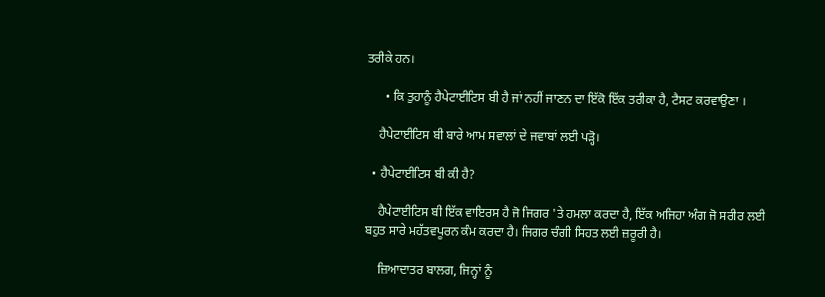ਤਰੀਕੇ ਹਨ।

      • ਕਿ ਤੁਹਾਨੂੰ ਹੈਪੇਟਾਈਟਿਸ ਬੀ ਹੈ ਜਾਂ ਨਹੀਂ ਜਾਣਨ ਦਾ ਇੱਕੋ ਇੱਕ ਤਰੀਕਾ ਹੈ, ਟੈਸਟ ਕਰਵਾਉਣਾ ।

    ਹੈਪੇਟਾਈਟਿਸ ਬੀ ਬਾਰੇ ਆਮ ਸਵਾਲਾਂ ਦੇ ਜਵਾਬਾਂ ਲਈ ਪੜ੍ਹੋ।

  • ਹੈਪੇਟਾਈਟਿਸ ਬੀ ਕੀ ਹੈ?

    ਹੈਪੇਟਾਈਟਿਸ ਬੀ ਇੱਕ ਵਾਇਰਸ ਹੈ ਜੋ ਜਿਗਰ 'ਤੇ ਹਮਲਾ ਕਰਦਾ ਹੈ, ਇੱਕ ਅਜਿਹਾ ਅੰਗ ਜੋ ਸਰੀਰ ਲਈ ਬਹੁਤ ਸਾਰੇ ਮਹੱਤਵਪੂਰਨ ਕੰਮ ਕਰਦਾ ਹੈ। ਜਿਗਰ ਚੰਗੀ ਸਿਹਤ ਲਈ ਜ਼ਰੂਰੀ ਹੈ।

    ਜ਼ਿਆਦਾਤਰ ਬਾਲਗ, ਜਿਨ੍ਹਾਂ ਨੂੰ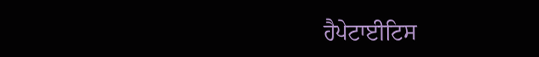ਹੈਪੇਟਾਈਟਿਸ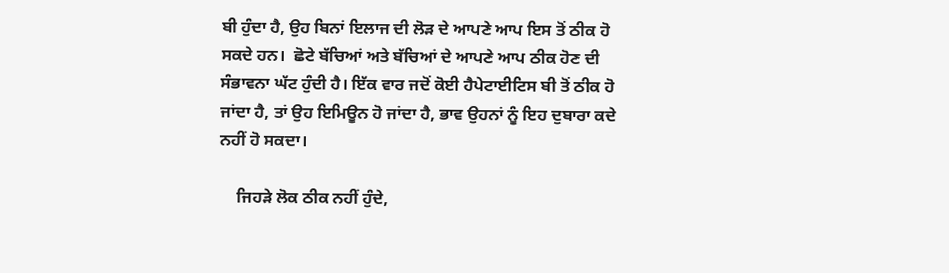ਬੀ ਹੁੰਦਾ ਹੈ, ਉਹ ਬਿਨਾਂ ਇਲਾਜ ਦੀ ਲੋੜ ਦੇ ਆਪਣੇ ਆਪ ਇਸ ਤੋਂ ਠੀਕ ਹੋ ਸਕਦੇ ਹਨ।  ਛੋਟੇ ਬੱਚਿਆਂ ਅਤੇ ਬੱਚਿਆਂ ਦੇ ਆਪਣੇ ਆਪ ਠੀਕ ਹੋਣ ਦੀ ਸੰਭਾਵਨਾ ਘੱਟ ਹੁੰਦੀ ਹੈ। ਇੱਕ ਵਾਰ ਜਦੋਂ ਕੋਈ ਹੈਪੇਟਾਈਟਿਸ ਬੀ ਤੋਂ ਠੀਕ ਹੋ ਜਾਂਦਾ ਹੈ, ਤਾਂ ਉਹ ਇਮਿਊਨ ਹੋ ਜਾਂਦਾ ਹੈ, ਭਾਵ ਉਹਨਾਂ ਨੂੰ ਇਹ ਦੁਬਾਰਾ ਕਦੇ ਨਹੀਂ ਹੋ ਸਕਦਾ।

    ਜਿਹੜੇ ਲੋਕ ਠੀਕ ਨਹੀਂ ਹੁੰਦੇ,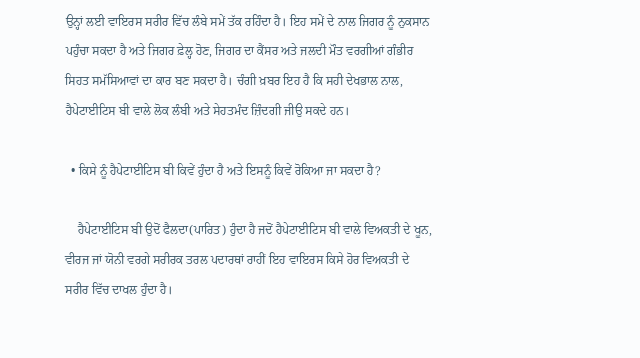ਉਨ੍ਹਾਂ ਲਈ ਵਾਇਰਸ ਸਰੀਰ ਵਿੱਚ ਲੰਬੇ ਸਮੇਂ ਤੱਕ ਰਹਿੰਦਾ ਹੈ। ਇਹ ਸਮੇਂ ਦੇ ਨਾਲ ਜਿਗਰ ਨੂੰ ਨੁਕਸਾਨ ਪਹੁੰਚਾ ਸਕਦਾ ਹੈ ਅਤੇ ਜਿਗਰ ਫ਼ੇਲ੍ਹ ਹੋਣ, ਜਿਗਰ ਦਾ ਕੈਂਸਰ ਅਤੇ ਜਲਦੀ ਮੌਤ ਵਰਗੀਆਂ ਗੰਭੀਰ ਸਿਹਤ ਸਮੱਸਿਆਵਾਂ ਦਾ ਕਾਰ ਬਣ ਸਕਦਾ ਹੈ। ਚੰਗੀ ਖ਼ਬਰ ਇਹ ਹੈ ਕਿ ਸਹੀ ਦੇਖਭਾਲ ਨਾਲ, ਹੈਪੇਟਾਈਟਿਸ ਬੀ ਵਾਲੇ ਲੋਕ ਲੰਬੀ ਅਤੇ ਸੇਹਤਮੰਦ ਜ਼ਿੰਦਗੀ ਜੀਉ ਸਕਦੇ ਹਨ।

  • ਕਿਸੇ ਨੂੰ ਹੈਪੇਟਾਈਟਿਸ ਬੀ ਕਿਵੇਂ ਹੁੰਦਾ ਹੈ ਅਤੇ ਇਸਨੂੰ ਕਿਵੇਂ ਰੋਕਿਆ ਜਾ ਸਕਦਾ ਹੈ?

    ਹੈਪੇਟਾਈਟਿਸ ਬੀ ਉਦੋਂ ਫੈਲਦਾ(ਪਾਰਿਤ) ਹੁੰਦਾ ਹੈ ਜਦੋਂ ਹੈਪੇਟਾਈਟਿਸ ਬੀ ਵਾਲੇ ਵਿਅਕਤੀ ਦੇ ਖੂਨ, ਵੀਰਜ ਜਾਂ ਯੋਨੀ ਵਰਗੇ ਸਰੀਰਕ ਤਰਲ ਪਦਾਰਥਾਂ ਰਾਹੀਂ ਇਹ ਵਾਇਰਸ ਕਿਸੇ ਹੋਰ ਵਿਅਕਤੀ ਦੇ ਸਰੀਰ ਵਿੱਚ ਦਾਖਲ ਹੁੰਦਾ ਹੈ।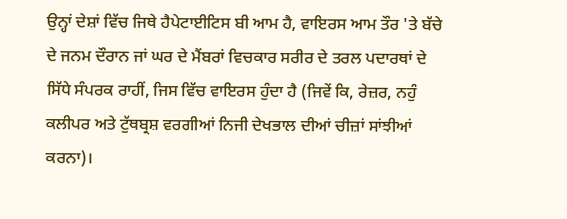ਉਨ੍ਹਾਂ ਦੇਸ਼ਾਂ ਵਿੱਚ ਜਿਥੇ ਹੈਪੇਟਾਈਟਿਸ ਬੀ ਆਮ ਹੈ, ਵਾਇਰਸ ਆਮ ਤੌਰ 'ਤੇ ਬੱਚੇ ਦੇ ਜਨਮ ਦੌਰਾਨ ਜਾਂ ਘਰ ਦੇ ਮੈਂਬਰਾਂ ਵਿਚਕਾਰ ਸਰੀਰ ਦੇ ਤਰਲ ਪਦਾਰਥਾਂ ਦੇ ਸਿੱਧੇ ਸੰਪਰਕ ਰਾਹੀਂ, ਜਿਸ ਵਿੱਚ ਵਾਇਰਸ ਹੁੰਦਾ ਹੈ (ਜਿਵੇਂ ਕਿ, ਰੇਜ਼ਰ, ਨਹੁੰ ਕਲੀਪਰ ਅਤੇ ਟੁੱਥਬ੍ਰਸ਼ ਵਰਗੀਆਂ ਨਿਜੀ ਦੇਖਭਾਲ ਦੀਆਂ ਚੀਜ਼ਾਂ ਸਾਂਝੀਆਂ ਕਰਨਾ)।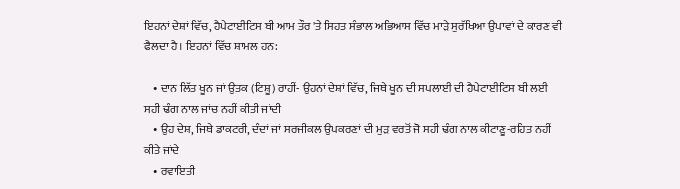ਇਹਨਾਂ ਦੇਸ਼ਾਂ ਵਿੱਚ, ਹੈਪੇਟਾਈਟਿਸ ਬੀ ਆਮ ਤੌਰ 'ਤੇ ਸਿਹਤ ਸੰਭਾਲ ਅਭਿਆਸ ਵਿੱਚ ਮਾੜੇ ਸੁਰੱਖਿਆ ਉਪਾਵਾਂ ਦੇ ਕਾਰਣ ਵੀ ਫੈਲਦਾ ਹੈ। ਇਹਨਾਂ ਵਿੱਚ ਸ਼ਾਮਲ ਹਨ:

    • ਦਾਨ ਲਿੱਤ ਖੂਨ ਜਾਂ ਉਤਕ (ਟਿਸ਼ੂ) ਰਾਹੀਂ- ਉਹਨਾਂ ਦੇਸ਼ਾਂ ਵਿੱਚ, ਜਿਥੇ ਖੂਨ ਦੀ ਸਪਲਾਈ ਦੀ ਹੈਪੇਟਾਈਟਿਸ ਬੀ ਲਈ ਸਹੀ ਢੰਗ ਨਾਲ ਜਾਂਚ ਨਹੀਂ ਕੀਤੀ ਜਾਂਦੀ
    • ਉਹ ਦੇਸ਼, ਜਿਥੇ ਡਾਕਟਰੀ, ਦੰਦਾਂ ਜਾਂ ਸਰਜੀਕਲ ਉਪਕਰਣਾਂ ਦੀ ਮੁੜ ਵਰਤੋਂ ਜੋ ਸਹੀ ਢੰਗ ਨਾਲ ਕੀਟਾਣੂ-ਰਹਿਤ ਨਹੀਂ ਕੀਤੇ ਜਾਂਦੇ
    • ਰਵਾਇਤੀ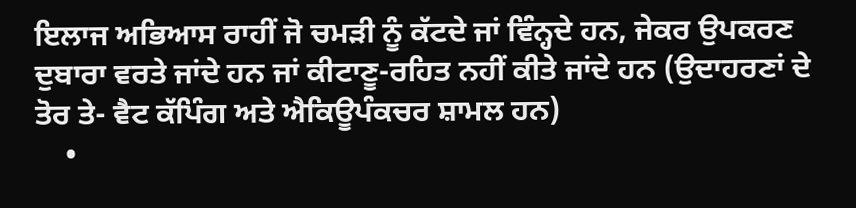ਇਲਾਜ ਅਭਿਆਸ ਰਾਹੀਂ ਜੋ ਚਮੜੀ ਨੂੰ ਕੱਟਦੇ ਜਾਂ ਵਿੰਨ੍ਹਦੇ ਹਨ, ਜੇਕਰ ਉਪਕਰਣ ਦੁਬਾਰਾ ਵਰਤੇ ਜਾਂਦੇ ਹਨ ਜਾਂ ਕੀਟਾਣੂ-ਰਹਿਤ ਨਹੀਂ ਕੀਤੇ ਜਾਂਦੇ ਹਨ (ਉਦਾਹਰਣਾਂ ਦੇ ਤੋਰ ਤੇ- ਵੈਟ ਕੱਪਿੰਗ ਅਤੇ ਐਕਿਊਪੰਕਚਰ ਸ਼ਾਮਲ ਹਨ)
    •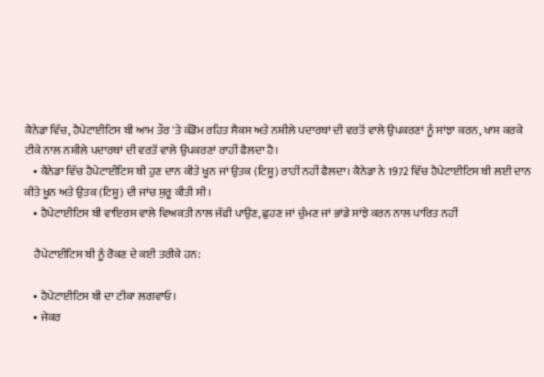ਕੈਨੇਡਾ ਵਿੱਚ, ਹੈਪੇਟਾਈਟਿਸ ਬੀ ਆਮ ਤੌਰ 'ਤੇ ਕੰਡੋਮ ਰਹਿਤ ਸੈਕਸ ਅਤੇ ਨਸ਼ੀਲੇ ਪਦਾਰਥਾਂ ਦੀ ਵਰਤੋਂ ਵਾਲੇ ਉਪਕਰਣਾਂ ਨੂੰ ਸਾਂਝਾ ਕਰਨ, ਖਾਸ ਕਰਕੇ ਟੀਕੇ ਨਾਲ ਨਸ਼ੀਲੇ ਪਦਾਰਥਾਂ ਦੀ ਵਰਤੋਂ ਵਾਲੇ ਉਪਕਰਣਾਂ ਰਾਹੀਂ ਫੈਲਦਾ ਹੈ।
    • ਕੈਨੇਡਾ ਵਿੱਚ ਹੈਪੇਟਾਈਟਿਸ ਬੀ ਹੁਣ ਦਾਨ ਕੀਤੇ ਖੂਨ ਜਾਂ ਉਤਕ (ਟਿਸ਼ੂ) ਰਾਹੀਂ ਨਹੀਂ ਫੈਲਦਾ। ਕੈਨੇਡਾ ਨੇ 1972 ਵਿੱਚ ਹੈਪੇਟਾਈਟਿਸ ਬੀ ਲਈ ਦਾਨ ਕੀਤੇ ਖੂਨ ਅਤੇ ਉਤਕ (ਟਿਸ਼ੂ) ਦੀ ਜਾਂਚ ਸ਼ੁਰੂ ਕੀਤੀ ਸੀ।
    • ਹੈਪੇਟਾਈਟਿਸ ਬੀ ਵਾਇਰਸ ਵਾਲੇ ਵਿਅਕਤੀ ਨਾਲ ਜੱਫੀ ਪਾਉਣ, ਛੁਹਣ ਜਾਂ ਚੁੰਮਣ ਜਾਂ ਭਾਂਡੇ ਸਾਂਝੇ ਕਰਨ ਨਾਲ ਪਾਰਿਤ ਨਹੀਂ

    ਹੈਪੇਟਾਈਟਿਸ ਬੀ ਨੂੰ ਰੋਕਣ ਦੇ ਕਈ ਤਰੀਕੇ ਹਨ:

    • ਹੈਪੇਟਾਈਟਿਸ ਬੀ ਦਾ ਟੀਕਾ ਲਗਵਾਓ।
    • ਜੇਕਰ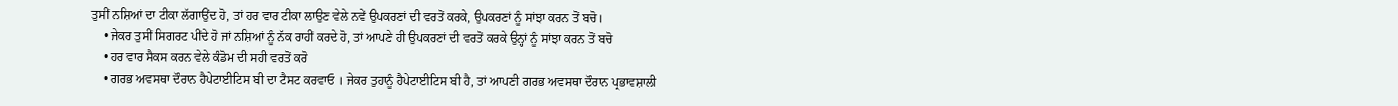ਤੁਸੀਂ ਨਸ਼ਿਆਂ ਦਾ ਟੀਕਾ ਲੱਗਾਉਂਦ ਹੋ, ਤਾਂ ਹਰ ਵਾਰ ਟੀਕਾ ਲਾਉਣ ਵੇਲੇ ਨਵੇਂ ਉਪਕਰਣਾਂ ਦੀ ਵਰਤੋਂ ਕਰਕੇ, ਉਪਕਰਣਾਂ ਨੂੰ ਸਾਂਝਾ ਕਰਨ ਤੋਂ ਬਚੋ।
    • ਜੇਕਰ ਤੁਸੀਂ ਸਿਗਰਟ ਪੀਂਦੇ ਹੋ ਜਾਂ ਨਸ਼ਿਆਂ ਨੂੰ ਨੱਕ ਰਾਹੀਂ ਕਰਦੇ ਹੋ, ਤਾਂ ਆਪਣੇ ਹੀ ਉਪਕਰਣਾਂ ਦੀ ਵਰਤੋਂ ਕਰਕੇ ਉਨ੍ਹਾਂ ਨੂੰ ਸਾਂਝਾ ਕਰਨ ਤੋਂ ਬਚੋ
    • ਹਰ ਵਾਰ ਸੈਕਸ ਕਰਨ ਵੇਲੇ ਕੰਡੋਮ ਦੀ ਸਹੀ ਵਰਤੋਂ ਕਰੋ
    • ਗਰਭ ਅਵਸਥਾ ਦੌਰਾਨ ਹੈਪੇਟਾਈਟਿਸ ਬੀ ਦਾ ਟੈਸਟ ਕਰਵਾਓ । ਜੇਕਰ ਤੁਹਾਨੂੰ ਹੈਪੇਟਾਈਟਿਸ ਬੀ ਹੈ, ਤਾਂ ਆਪਣੀ ਗਰਭ ਅਵਸਥਾ ਦੌਰਾਨ ਪ੍ਰਭਾਵਸ਼ਾਲੀ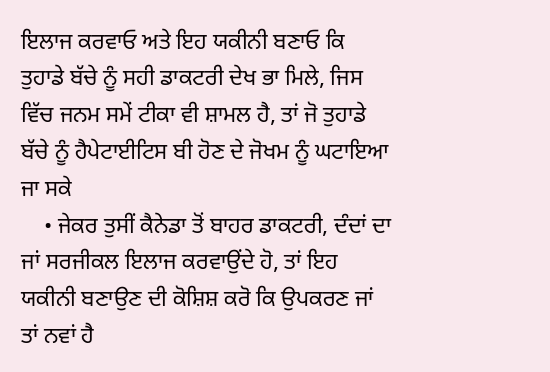ਇਲਾਜ ਕਰਵਾਓ ਅਤੇ ਇਹ ਯਕੀਨੀ ਬਣਾਓ ਕਿ ਤੁਹਾਡੇ ਬੱਚੇ ਨੂੰ ਸਹੀ ਡਾਕਟਰੀ ਦੇਖ ਭਾ ਮਿਲੇ, ਜਿਸ ਵਿੱਚ ਜਨਮ ਸਮੇਂ ਟੀਕਾ ਵੀ ਸ਼ਾਮਲ ਹੈ, ਤਾਂ ਜੋ ਤੁਹਾਡੇ ਬੱਚੇ ਨੂੰ ਹੈਪੇਟਾਈਟਿਸ ਬੀ ਹੋਣ ਦੇ ਜੋਖਮ ਨੂੰ ਘਟਾਇਆ ਜਾ ਸਕੇ
    • ਜੇਕਰ ਤੁਸੀਂ ਕੈਨੇਡਾ ਤੋਂ ਬਾਹਰ ਡਾਕਟਰੀ, ਦੰਦਾਂ ਦਾ ਜਾਂ ਸਰਜੀਕਲ ਇਲਾਜ ਕਰਵਾਉਂਦੇ ਹੋ, ਤਾਂ ਇਹ ਯਕੀਨੀ ਬਣਾਉਣ ਦੀ ਕੋਸ਼ਿਸ਼ ਕਰੋ ਕਿ ਉਪਕਰਣ ਜਾਂ ਤਾਂ ਨਵਾਂ ਹੈ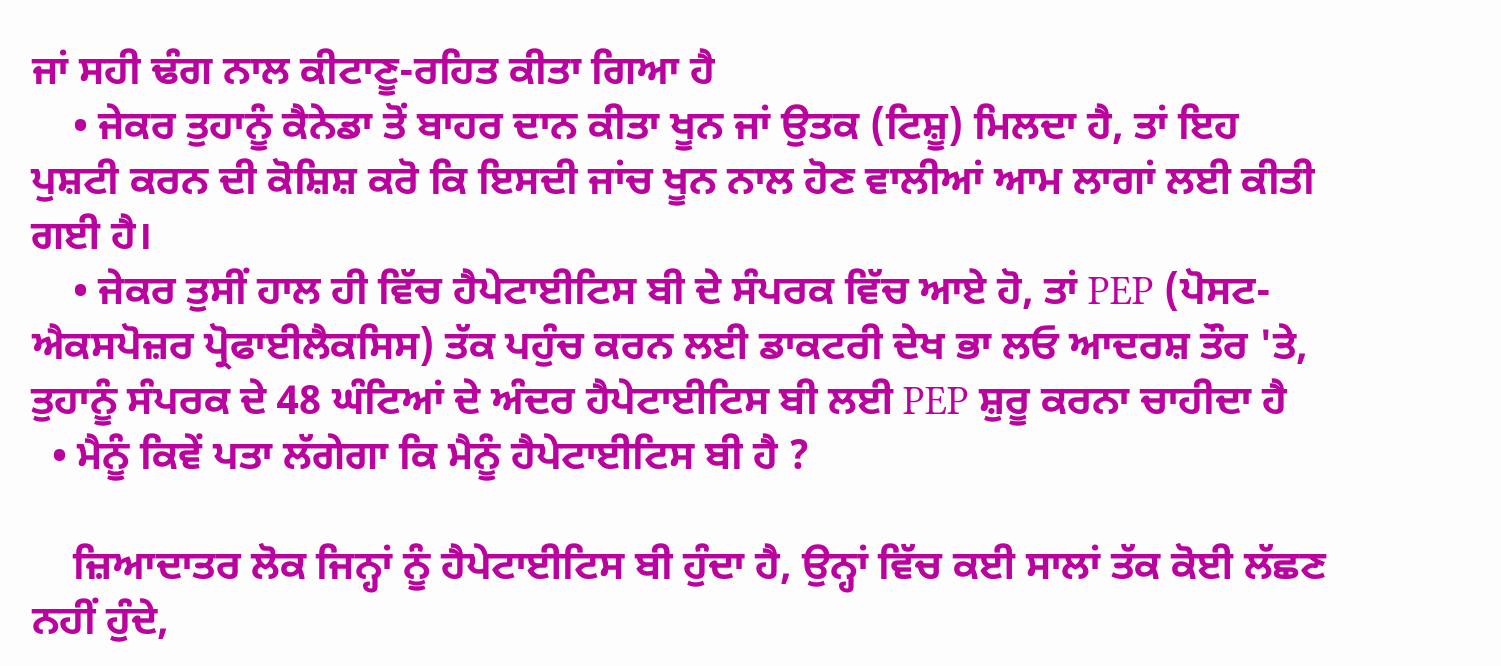ਜਾਂ ਸਹੀ ਢੰਗ ਨਾਲ ਕੀਟਾਣੂ-ਰਹਿਤ ਕੀਤਾ ਗਿਆ ਹੈ
    • ਜੇਕਰ ਤੁਹਾਨੂੰ ਕੈਨੇਡਾ ਤੋਂ ਬਾਹਰ ਦਾਨ ਕੀਤਾ ਖੂਨ ਜਾਂ ਉਤਕ (ਟਿਸ਼ੂ) ਮਿਲਦਾ ਹੈ, ਤਾਂ ਇਹ ਪੁਸ਼ਟੀ ਕਰਨ ਦੀ ਕੋਸ਼ਿਸ਼ ਕਰੋ ਕਿ ਇਸਦੀ ਜਾਂਚ ਖੂਨ ਨਾਲ ਹੋਣ ਵਾਲੀਆਂ ਆਮ ਲਾਗਾਂ ਲਈ ਕੀਤੀ ਗਈ ਹੈ।
    • ਜੇਕਰ ਤੁਸੀਂ ਹਾਲ ਹੀ ਵਿੱਚ ਹੈਪੇਟਾਈਟਿਸ ਬੀ ਦੇ ਸੰਪਰਕ ਵਿੱਚ ਆਏ ਹੋ, ਤਾਂ PEP (ਪੋਸਟ-ਐਕਸਪੋਜ਼ਰ ਪ੍ਰੋਫਾਈਲੈਕਸਿਸ) ਤੱਕ ਪਹੁੰਚ ਕਰਨ ਲਈ ਡਾਕਟਰੀ ਦੇਖ ਭਾ ਲਓ ਆਦਰਸ਼ ਤੌਰ 'ਤੇ, ਤੁਹਾਨੂੰ ਸੰਪਰਕ ਦੇ 48 ਘੰਟਿਆਂ ਦੇ ਅੰਦਰ ਹੈਪੇਟਾਈਟਿਸ ਬੀ ਲਈ PEP ਸ਼ੁਰੂ ਕਰਨਾ ਚਾਹੀਦਾ ਹੈ
  • ਮੈਨੂੰ ਕਿਵੇਂ ਪਤਾ ਲੱਗੇਗਾ ਕਿ ਮੈਨੂੰ ਹੈਪੇਟਾਈਟਿਸ ਬੀ ਹੈ ?

    ਜ਼ਿਆਦਾਤਰ ਲੋਕ ਜਿਨ੍ਹਾਂ ਨੂੰ ਹੈਪੇਟਾਈਟਿਸ ਬੀ ਹੁੰਦਾ ਹੈ, ਉਨ੍ਹਾਂ ਵਿੱਚ ਕਈ ਸਾਲਾਂ ਤੱਕ ਕੋਈ ਲੱਛਣ ਨਹੀਂ ਹੁੰਦੇ,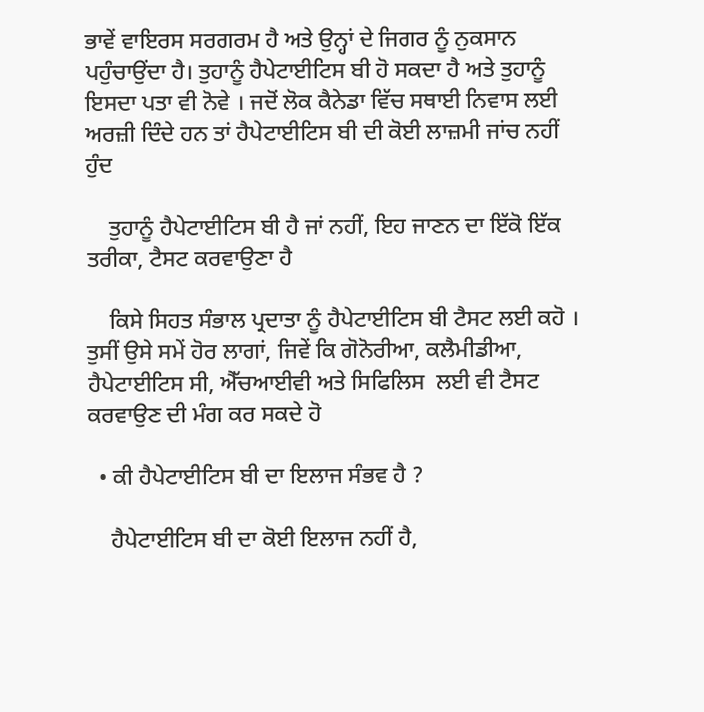ਭਾਵੇਂ ਵਾਇਰਸ ਸਰਗਰਮ ਹੈ ਅਤੇ ਉਨ੍ਹਾਂ ਦੇ ਜਿਗਰ ਨੂੰ ਨੁਕਸਾਨ ਪਹੁੰਚਾਉਂਦਾ ਹੈ। ਤੁਹਾਨੂੰ ਹੈਪੇਟਾਈਟਿਸ ਬੀ ਹੋ ਸਕਦਾ ਹੈ ਅਤੇ ਤੁਹਾਨੂੰ ਇਸਦਾ ਪਤਾ ਵੀ ਨੋਵੇ । ਜਦੋਂ ਲੋਕ ਕੈਨੇਡਾ ਵਿੱਚ ਸਥਾਈ ਨਿਵਾਸ ਲਈ ਅਰਜ਼ੀ ਦਿੰਦੇ ਹਨ ਤਾਂ ਹੈਪੇਟਾਈਟਿਸ ਬੀ ਦੀ ਕੋਈ ਲਾਜ਼ਮੀ ਜਾਂਚ ਨਹੀਂ ਹੁੰਦ

    ਤੁਹਾਨੂੰ ਹੈਪੇਟਾਈਟਿਸ ਬੀ ਹੈ ਜਾਂ ਨਹੀਂ, ਇਹ ਜਾਣਨ ਦਾ ਇੱਕੋ ਇੱਕ ਤਰੀਕਾ, ਟੈਸਟ ਕਰਵਾਉਣਾ ਹੈ

    ਕਿਸੇ ਸਿਹਤ ਸੰਭਾਲ ਪ੍ਰਦਾਤਾ ਨੂੰ ਹੈਪੇਟਾਈਟਿਸ ਬੀ ਟੈਸਟ ਲਈ ਕਹੋ । ਤੁਸੀਂ ਉਸੇ ਸਮੇਂ ਹੋਰ ਲਾਗਾਂ, ਜਿਵੇਂ ਕਿ ਗੋਨੋਰੀਆ, ਕਲੈਮੀਡੀਆ, ਹੈਪੇਟਾਈਟਿਸ ਸੀ, ਐੱਚਆਈਵੀ ਅਤੇ ਸਿਫਿਲਿਸ  ਲਈ ਵੀ ਟੈਸਟ ਕਰਵਾਉਣ ਦੀ ਮੰਗ ਕਰ ਸਕਦੇ ਹੋ

  • ਕੀ ਹੈਪੇਟਾਈਟਿਸ ਬੀ ਦਾ ਇਲਾਜ ਸੰਭਵ ਹੈ ?

    ਹੈਪੇਟਾਈਟਿਸ ਬੀ ਦਾ ਕੋਈ ਇਲਾਜ ਨਹੀਂ ਹੈ,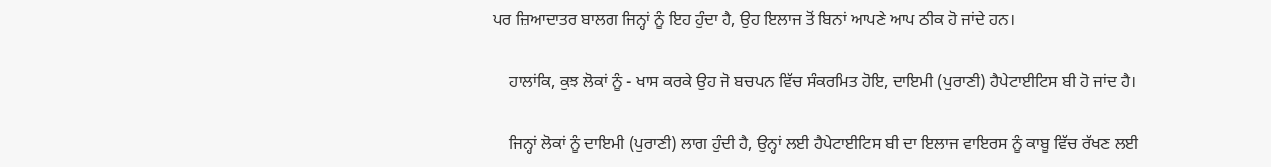ਪਰ ਜ਼ਿਆਦਾਤਰ ਬਾਲਗ ਜਿਨ੍ਹਾਂ ਨੂੰ ਇਹ ਹੁੰਦਾ ਹੈ, ਉਹ ਇਲਾਜ ਤੋਂ ਬਿਨਾਂ ਆਪਣੇ ਆਪ ਠੀਕ ਹੋ ਜਾਂਦੇ ਹਨ।

    ਹਾਲਾਂਕਿ, ਕੁਝ ਲੋਕਾਂ ਨੂੰ - ਖਾਸ ਕਰਕੇ ਉਹ ਜੋ ਬਚਪਨ ਵਿੱਚ ਸੰਕਰਮਿਤ ਹੋਇ, ਦਾਇਮੀ (ਪੁਰਾਣੀ) ਹੈਪੇਟਾਈਟਿਸ ਬੀ ਹੋ ਜਾਂਦ ਹੈ।

    ਜਿਨ੍ਹਾਂ ਲੋਕਾਂ ਨੂੰ ਦਾਇਮੀ (ਪੁਰਾਣੀ) ਲਾਗ ਹੁੰਦੀ ਹੈ, ਉਨ੍ਹਾਂ ਲਈ ਹੈਪੇਟਾਈਟਿਸ ਬੀ ਦਾ ਇਲਾਜ ਵਾਇਰਸ ਨੂੰ ਕਾਬੂ ਵਿੱਚ ਰੱਖਣ ਲਈ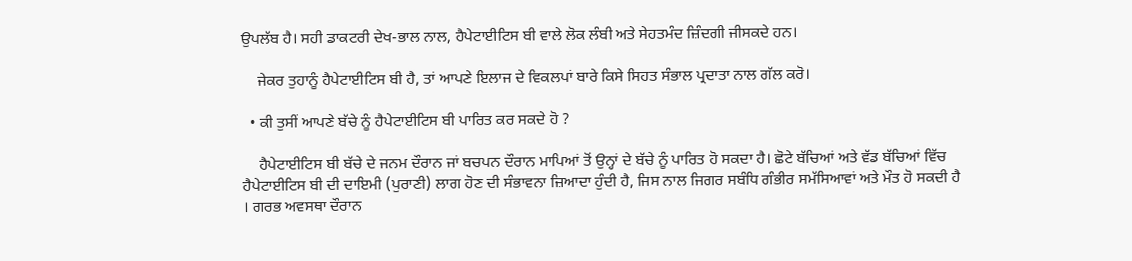ਉਪਲੱਬ ਹੈ। ਸਹੀ ਡਾਕਟਰੀ ਦੇਖ-ਭਾਲ ਨਾਲ, ਹੈਪੇਟਾਈਟਿਸ ਬੀ ਵਾਲੇ ਲੋਕ ਲੰਬੀ ਅਤੇ ਸੇਹਤਮੰਦ ਜ਼ਿੰਦਗੀ ਜੀਸਕਦੇ ਹਨ।

    ਜੇਕਰ ਤੁਹਾਨੂੰ ਹੈਪੇਟਾਈਟਿਸ ਬੀ ਹੈ, ਤਾਂ ਆਪਣੇ ਇਲਾਜ ਦੇ ਵਿਕਲਪਾਂ ਬਾਰੇ ਕਿਸੇ ਸਿਹਤ ਸੰਭਾਲ ਪ੍ਰਦਾਤਾ ਨਾਲ ਗੱਲ ਕਰੋ।

  • ਕੀ ਤੁਸੀਂ ਆਪਣੇ ਬੱਚੇ ਨੂੰ ਹੈਪੇਟਾਈਟਿਸ ਬੀ ਪਾਰਿਤ ਕਰ ਸਕਦੇ ਹੋ ?

    ਹੈਪੇਟਾਈਟਿਸ ਬੀ ਬੱਚੇ ਦੇ ਜਨਮ ਦੌਰਾਨ ਜਾਂ ਬਚਪਨ ਦੌਰਾਨ ਮਾਪਿਆਂ ਤੋਂ ਉਨ੍ਹਾਂ ਦੇ ਬੱਚੇ ਨੂੰ ਪਾਰਿਤ ਹੋ ਸਕਦਾ ਹੈ। ਛੋਟੇ ਬੱਚਿਆਂ ਅਤੇ ਵੱਡ ਬੱਚਿਆਂ ਵਿੱਚ ਹੈਪੇਟਾਈਟਿਸ ਬੀ ਦੀ ਦਾਇਮੀ (ਪੁਰਾਣੀ) ਲਾਗ ਹੋਣ ਦੀ ਸੰਭਾਵਨਾ ਜ਼ਿਆਦਾ ਹੁੰਦੀ ਹੈ, ਜਿਸ ਨਾਲ ਜਿਗਰ ਸਬੰਧਿ ਗੰਭੀਰ ਸਮੱਸਿਆਵਾਂ ਅਤੇ ਮੌਤ ਹੋ ਸਕਦੀ ਹੈ । ਗਰਭ ਅਵਸਥਾ ਦੌਰਾਨ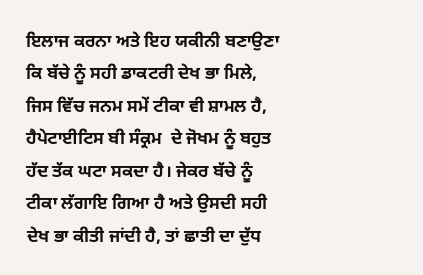ਇਲਾਜ ਕਰਨਾ ਅਤੇ ਇਹ ਯਕੀਨੀ ਬਣਾਉਣਾ ਕਿ ਬੱਚੇ ਨੂੰ ਸਹੀ ਡਾਕਟਰੀ ਦੇਖ ਭਾ ਮਿਲੇ, ਜਿਸ ਵਿੱਚ ਜਨਮ ਸਮੇਂ ਟੀਕਾ ਵੀ ਸ਼ਾਮਲ ਹੈ, ਹੈਪੇਟਾਈਟਿਸ ਬੀ ਸੰਕ੍ਰਮ  ਦੇ ਜੋਖਮ ਨੂੰ ਬਹੁਤ ਹੱਦ ਤੱਕ ਘਟਾ ਸਕਦਾ ਹੈ। ਜੇਕਰ ਬੱਚੇ ਨੂੰ ਟੀਕਾ ਲੱਗਾਇ ਗਿਆ ਹੈ ਅਤੇ ਉਸਦੀ ਸਹੀ ਦੇਖ ਭਾ ਕੀਤੀ ਜਾਂਦੀ ਹੈ, ਤਾਂ ਛਾਤੀ ਦਾ ਦੁੱਧ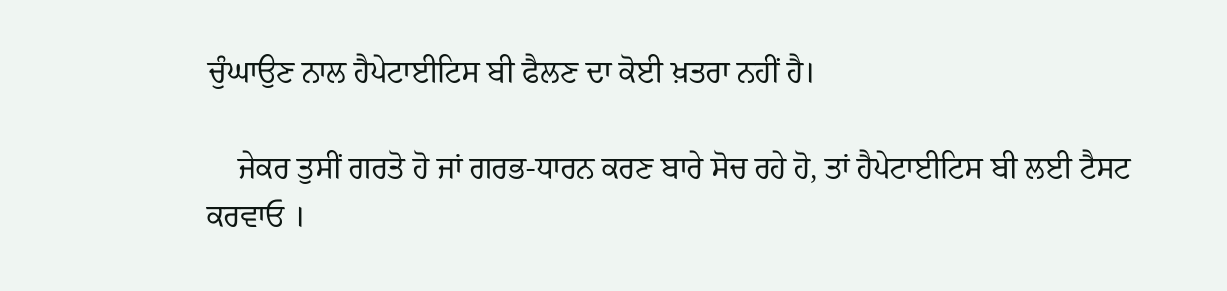ਚੁੰਘਾਉਣ ਨਾਲ ਹੈਪੇਟਾਈਟਿਸ ਬੀ ਫੈਲਣ ਦਾ ਕੋਈ ਖ਼ਤਰਾ ਨਹੀਂ ਹੈ।

    ਜੇਕਰ ਤੁਸੀਂ ਗਰਤੋ ਹੋ ਜਾਂ ਗਰਭ-ਧਾਰਨ ਕਰਣ ਬਾਰੇ ਸੋਚ ਰਹੇ ਹੋ, ਤਾਂ ਹੈਪੇਟਾਈਟਿਸ ਬੀ ਲਈ ਟੈਸਟ ਕਰਵਾਓ ।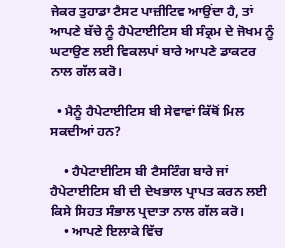ਜੇਕਰ ਤੁਹਾਡਾ ਟੈਸਟ ਪਾਜ਼ੀਟਿਵ ਆਉਂਦਾ ਹੈ, ਤਾਂ ਆਪਣੇ ਬੱਚੇ ਨੂੰ ਹੈਪੇਟਾਈਟਿਸ ਬੀ ਸੰਕ੍ਰਮ ਦੇ ਜੋਖਮ ਨੂੰ ਘਟਾਉਣ ਲਈ ਵਿਕਲਪਾਂ ਬਾਰੇ ਆਪਣੇ ਡਾਕਟਰ ਨਾਲ ਗੱਲ ਕਰੋ।

  • ਮੈਨੂੰ ਹੈਪੇਟਾਈਟਿਸ ਬੀ ਸੇਵਾਵਾਂ ਕਿੱਥੋਂ ਮਿਲ ਸਕਦੀਆਂ ਹਨ?

    • ਹੈਪੇਟਾਈਟਿਸ ਬੀ ਟੈਸਟਿੰਗ ਬਾਰੇ ਜਾਂ ਹੈਪੇਟਾਈਟਿਸ ਬੀ ਦੀ ਦੇਖਭਾਲ ਪ੍ਰਾਪਤ ਕਰਨ ਲਈ ਕਿਸੇ ਸਿਹਤ ਸੰਭਾਲ ਪ੍ਰਦਾਤਾ ਨਾਲ ਗੱਲ ਕਰੋ।
    • ਆਪਣੇ ਇਲਾਕੇ ਵਿੱਚ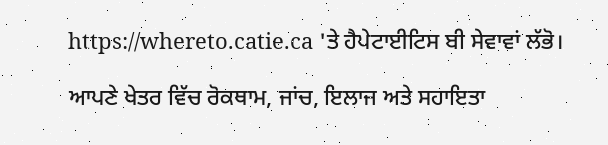https://whereto.catie.ca 'ਤੇ ਹੈਪੇਟਾਈਟਿਸ ਬੀ ਸੇਵਾਵਾਂ ਲੱਭੋ।

ਆਪਣੇ ਖੇਤਰ ਵਿੱਚ ਰੋਕਥਾਮ, ਜਾਂਚ, ਇਲਾਜ ਅਤੇ ਸਹਾਇਤਾ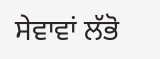ਸੇਵਾਵਾਂ ਲੱਭੋ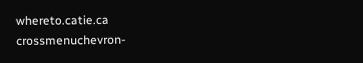whereto.catie.ca
crossmenuchevron-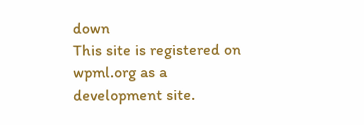down
This site is registered on wpml.org as a development site.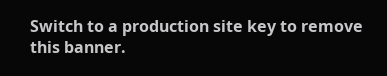Switch to a production site key to remove this banner.